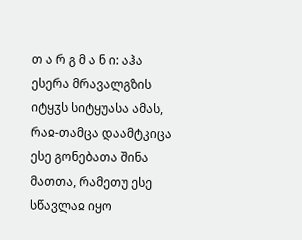თ ა რ გ მ ა ნ ი: აჰა ესერა მრავალგზის იტყჳს სიტყუასა ამას, რაჲ-თამცა დაამტკიცა ესე გონებათა შინა მათთა, რამეთუ ესე სწავლაჲ იყო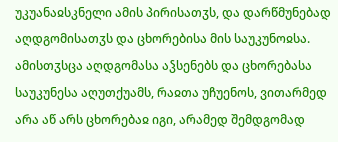უკუანაჲსკნელი ამის პირისათჳს, და დარწმუნებად აღდგომისათჳს და ცხორებისა მის საუკუნოჲსა. ამისთჳსცა აღდგომასა აჴსენებს და ცხორებასა საუკუნესა აღუთქუამს, რაჲთა უჩუენოს, ვითარმედ არა აწ არს ცხორებაჲ იგი, არამედ შემდგომად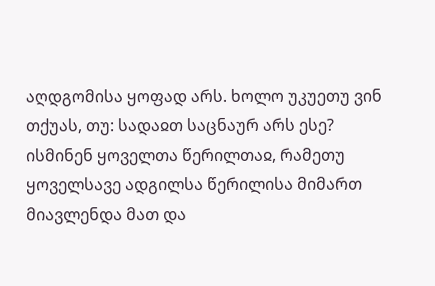აღდგომისა ყოფად არს. ხოლო უკუეთუ ვინ თქუას, თუ: სადაჲთ საცნაურ არს ესე? ისმინენ ყოველთა წერილთაჲ, რამეთუ ყოველსავე ადგილსა წერილისა მიმართ მიავლენდა მათ და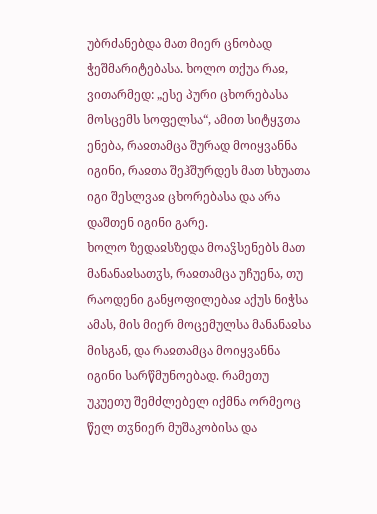უბრძანებდა მათ მიერ ცნობად ჭეშმარიტებასა. ხოლო თქუა რაჲ, ვითარმედ: „ესე პური ცხორებასა მოსცემს სოფელსა“, ამით სიტყჳთა ენება, რაჲთამცა შურად მოიყვანნა იგინი, რაჲთა შეჰშურდეს მათ სხუათა იგი შესლვაჲ ცხორებასა და არა დაშთენ იგინი გარე.
ხოლო ზედაჲსზედა მოაჴსენებს მათ მანანაჲსათჳს, რაჲთამცა უჩუენა, თუ რაოდენი განყოფილებაჲ აქუს ნიჭსა ამას, მის მიერ მოცემულსა მანანაჲსა მისგან, და რაჲთამცა მოიყვანნა იგინი სარწმუნოებად. რამეთუ უკუეთუ შემძლებელ იქმნა ორმეოც წელ თჳნიერ მუშაკობისა და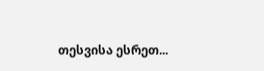თესვისა ესრეთ...